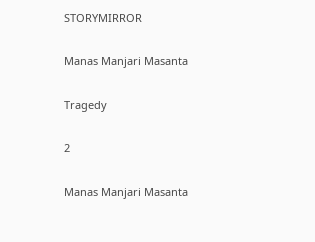STORYMIRROR

Manas Manjari Masanta

Tragedy

2

Manas Manjari Masanta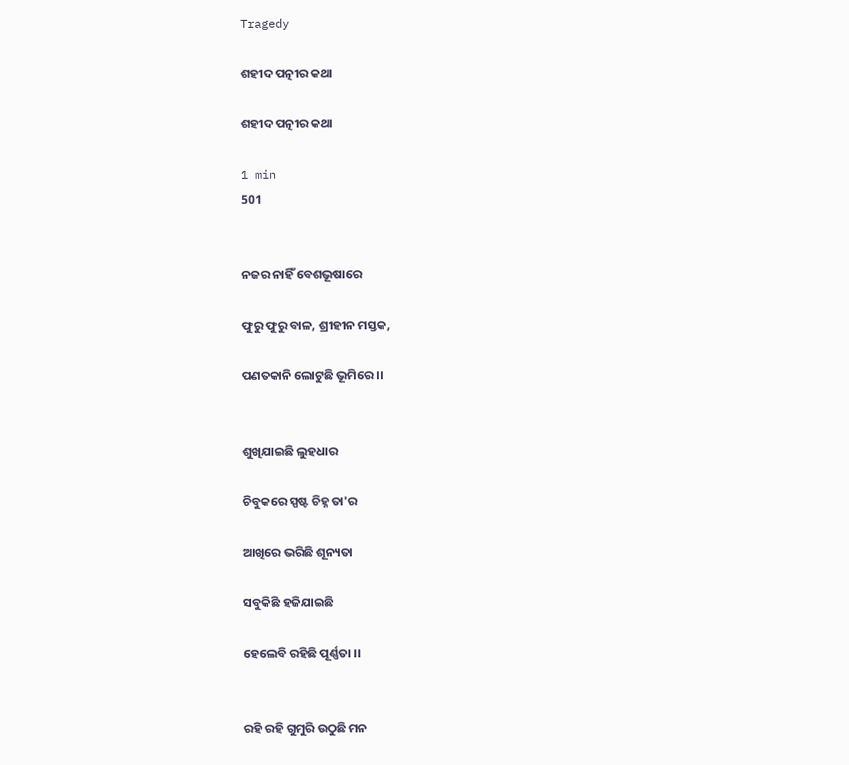Tragedy

ଶହୀଦ ପତ୍ନୀର କଥା

ଶହୀଦ ପତ୍ନୀର କଥା

1 min
501


ନଜର ନାହିଁ ବେଶଭୂଷାରେ

ଫୁରୁ ଫୁରୁ ବାଳ, ଶ୍ରୀହୀନ ମସ୍ତକ,

ପଣତକାନି ଲୋଟୁଛି ଭୂମିରେ ।।


ଶୁଖିଯାଇଛି ଲୁହଧାର

ଚିବୁକରେ ସ୍ପଷ୍ଟ ଚିହ୍ନ ତା'ର

ଆଖିରେ ଭରିଛି ଶୂନ୍ୟତା

ସବୁକିଛି ହଜିଯାଇଛି

ହେଲେବି ରହିଛି ପୂର୍ଣ୍ଣତା ।।


ରହି ରହି ଗୁମୁରି ଉଠୁଛି ମନ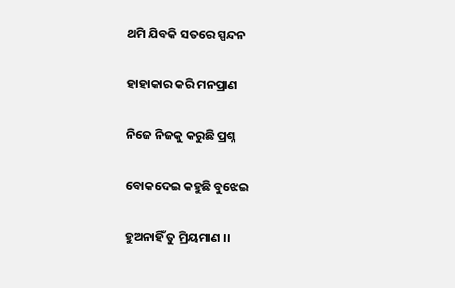ଥମି ଯିବକି ସତରେ ସ୍ପନ୍ଦନ

ହାହାକାର କରି ମନପ୍ରାଣ

ନିଜେ ନିଜକୁ କରୁଛି ପ୍ରଶ୍ନ

ବୋକଦେଇ କହୁଛି ବୁଝେଇ

ହୁଅନାହିଁ ତୁ ମ୍ରିୟମାଣ ।।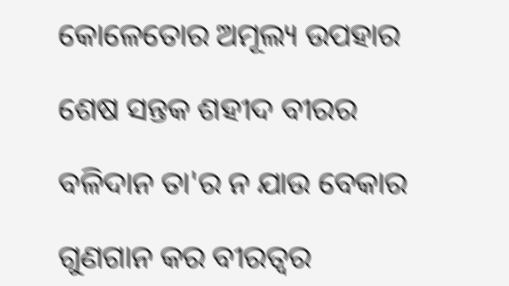କୋଳେତୋର ଅମୂଲ୍ୟ ଉପହାର

ଶେଷ ସନ୍ତକ ଶହୀଦ ବୀରର

ବଳିଦାନ ତା'ର ନ ଯାଉ ବେକାର

ଗୁଣଗାନ କର ବୀରତ୍ବର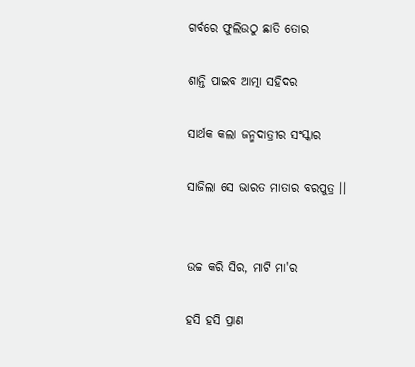ଗର୍ବରେ ଫୁଲିଉଠୁ ଛାତି ତୋର

ଶାନ୍ତି ପାଇବ ଆତ୍ମା ସହିଦର

ସାର୍ଥକ କଲା ଜନ୍ମଦାତ୍ରୀର ସଂସ୍କାର

ସାଜିଲା ସେ ଭାରତ ମାତାର ବରପୁତ୍ର ।।


ଉଚ୍ଚ କରି ସିର, ମାଟି ମା'ର

ହସି ହସି ପ୍ରାଣ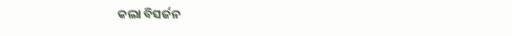କଲା ବିସର୍ଜନ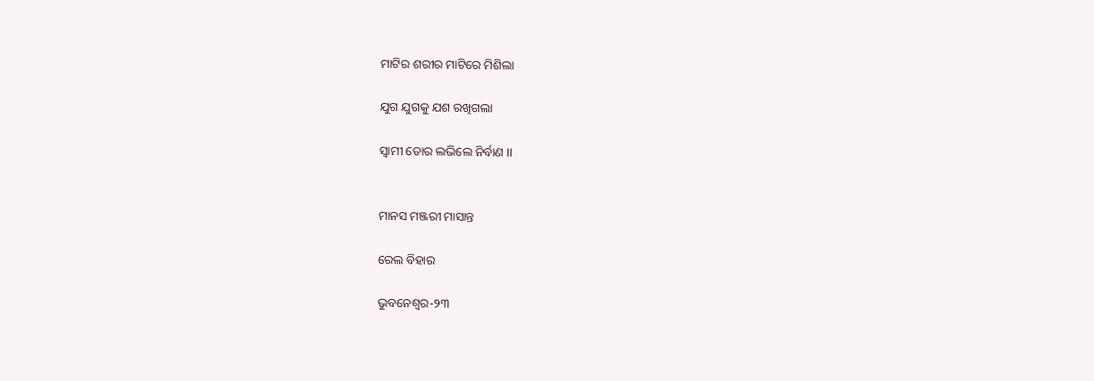ମାଟିର ଶରୀର ମାଟିରେ ମିଶିଲା

ଯୁଗ ଯୁଗକୁ ଯଶ ରଖିଗଲା

ସ୍ଵାମୀ ତୋର ଲଭିଲେ ନିର୍ବାଣ ।।


ମାନସ ମଞ୍ଜରୀ ମାସାନ୍ତ

ରେଲ ବିହାର

ଭୁବନେଶ୍ୱର-୨୩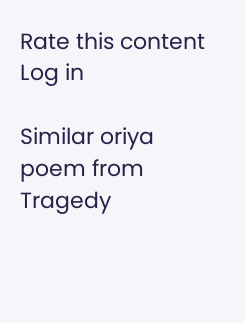Rate this content
Log in

Similar oriya poem from Tragedy